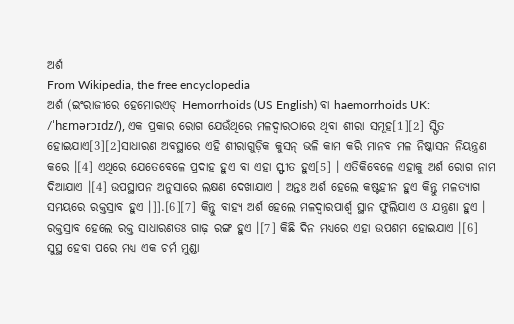ଅର୍ଶ
From Wikipedia, the free encyclopedia
ଅର୍ଶ (ଇଂରାଜୀରେ ହେମୋରଏଡ୍ Hemorrhoids (US English) ବା haemorrhoids UK: /ˈhɛmərɔɪdz/), ଏକ ପ୍ରକାର ରୋଗ ଯେଉଁଥିରେ ମଳଦ୍ୱାରଠାରେ ଥିବା ଶୀରା ସମୂହ[1][2] ସ୍ଫିତ ହୋଇଯାଏ[3][2]ସାଧାରଣ ଅବସ୍ଥାରେ ଏହି ଶୀରାଗୁଡ଼ିକ କୁସନ୍ ଭଳି କାମ କରି ମାନବ ମଳ ନିଷ୍କାସନ ନିୟନ୍ତ୍ରଣ କରେ ।[4] ଏଥିରେ ଯେତେବେଳେ ପ୍ରଦାହ ହୁଏ ବା ଏହା ସ୍ଫୀତ ହୁଏ[5] । ଏତିକିବେଳେ ଏହାକୁ ଅର୍ଶ ରୋଗ ନାମ ଦିଆଯାଏ ।[4] ଉପସ୍ଥାପନ ଅନୁସାରେ ଲକ୍ଷଣ ଦେଖାଯାଏ । ଅନ୍ତଃ ଅର୍ଶ ହେଲେ କଷ୍ଟହୀନ ହୁଏ କିନ୍ତୁ ମଳତ୍ୟାଗ ସମୟରେ ରକ୍ତସ୍ରାବ ହୁଏ ।]].[6][7] କିନ୍ତୁ ବାହ୍ୟ ଅର୍ଶ ହେଲେ ମଳଦ୍ୱାରପାର୍ଶ୍ୱ ସ୍ଥାନ ଫୁଲିଯାଏ ଓ ଯନ୍ତ୍ରଣା ହୁଏ । ରକ୍ତସ୍ରାବ ହେଲେ ରକ୍ତ ସାଧାରଣତଃ ଗାଢ଼ ରଙ୍ଗ ହୁଏ ।[7] କିଛି ଦିନ ମଧ୍ୟରେ ଏହା ଉପଶମ ହୋଇଯାଏ ।[6] ସୁସ୍ଥ ହେବା ପରେ ମଧ୍ୟ ଏକ ଚର୍ମ ମୁଣ୍ଡା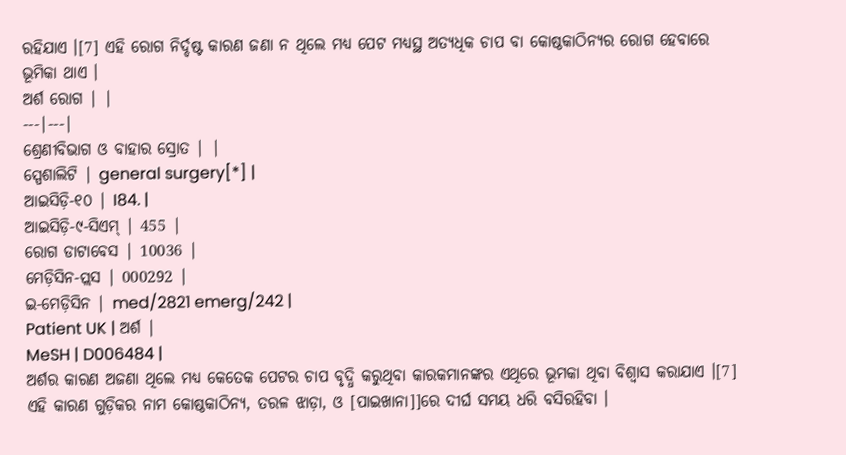ରହିଯାଏ ।[7] ଏହି ରୋଗ ନିର୍ଦ୍ଦଷ୍ଟ କାରଣ ଜଣା ନ ଥିଲେ ମଧ୍ୟ ପେଟ ମଧ୍ୟସ୍ଥ ଅତ୍ୟଧିକ ଚାପ ବା କୋଷ୍ଠକାଠିନ୍ୟର ରୋଗ ହେବାରେ ଭୂମିକା ଥାଏ ।
ଅର୍ଶ ରୋଗ | |
---|---|
ଶ୍ରେଣୀବିଭାଗ ଓ ବାହାର ସ୍ରୋତ | |
ସ୍ପେଶାଲିଟି | general surgery[*] |
ଆଇସିଡ଼ି-୧୦ | I84. |
ଆଇସିଡ଼ି-୯-ସିଏମ୍ | 455 |
ରୋଗ ଡାଟାବେସ | 10036 |
ମେଡ଼ିସିନ-ପ୍ଲସ | 000292 |
ଇ-ମେଡ଼ିସିନ | med/2821 emerg/242 |
Patient UK | ଅର୍ଶ |
MeSH | D006484 |
ଅର୍ଶର କାରଣ ଅଜଣା ଥିଲେ ମଧ୍ୟ କେତେକ ପେଟର ଚାପ ବୃଦ୍ଧି କରୁଥିବା କାରକମାନଙ୍କର ଏଥିରେ ଭୂମକା ଥିବା ବିଶ୍ୱାସ କରାଯାଏ ।[7] ଏହି କାରଣ ଗୁଡ଼ିକର ନାମ କୋଷ୍ଠକାଠିନ୍ୟ, ତରଳ ଝାଡ଼ା, ଓ [ପାଇଖାନା]]ରେ ଦୀର୍ଘ ସମୟ ଧରି ବସିରହିବା ।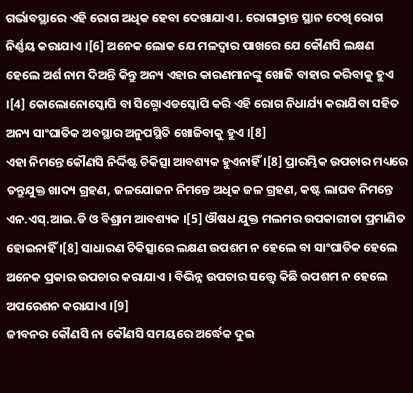ଗର୍ଭାବସ୍ଥାରେ ଏହି ରୋଗ ଅଧିକ ହେବା ଦେଖାଯାଏ ।. ରୋଗାକ୍ରାନ୍ତ ସ୍ଥାନ ଦେଖି ରୋଗ ନିର୍ଣ୍ଣୟ କରାଯାଏ ।[6] ଅନେକ ଲୋକ ଯେ ମଳଦ୍ୱାର ପାଖରେ ଯେ କୌଣସି ଲକ୍ଷଣ ହେଲେ ଅର୍ଶ ନାମ ଦିଅନ୍ତି କିନ୍ତୁ ଅନ୍ୟ ଏହାର କାରଣମାନଙ୍କୁ ଖୋଜି ବାହାର କରିବାକୁ ହୁଏ ।[4] କୋଲୋନୋସ୍କୋପି ବା ସିଗ୍ମୋଏଡସ୍କୋପି କରି ଏହି ରୋଗ ନିଧାର୍ଯ୍ୟ କରାଯିବା ସହିତ ଅନ୍ୟ ସାଂଘାତିକ ଅବସ୍ଥାର ଅନୁପସ୍ଥିତି ଖୋଜିବାକୁ ହୁଏ ।[8]
ଏହା ନିମନ୍ତେ କୌଣସି ନିର୍ଦ୍ଦିଷ୍ଟ ଚିକିତ୍ସା ଆବଶ୍ୟକ ହୁଏନାହିଁ ।[8] ପ୍ରାରମ୍ଭିକ ଉପଚାର ମଧ୍ୟରେ ତନ୍ତୁଯୁକ୍ତ ଖାଦ୍ୟ ଗ୍ରହଣ, ଜଳଯୋଜନ ନିମନ୍ତେ ଅଧିକ ଜଳ ଗ୍ରହଣ, କଷ୍ଟ ଲାଘବ ନିମନ୍ତେ ଏନ.ଏସ୍.ଆଇ.ଡି ଓ ବିଶ୍ରାମ ଆବଶ୍ୟକ ।[5] ଔଷଧ ଯୁକ୍ତ ମଲମର ଉପକାରୀତା ପ୍ରମାଣିତ ହୋଇନାହିଁ ।[8] ସାଧାରଣ ଚିକିତ୍ସାରେ ଲକ୍ଷଣ ଉପଶମ ନ ହେଲେ ବା ସାଂଘାତିକ ହେଲେ ଅନେକ ପ୍ରକାର ଉପଚାର କରାଯାଏ । ବିଭିନ୍ନ ଉପଚାର ସତ୍ତ୍ୱେ କିଛି ଉପଶମ ନ ହେଲେ ଅପରେଶନ କରାଯାଏ ।[9]
ଜୀବନର କୌଣସି ନା କୌଣସି ସମୟରେ ଅର୍ଦ୍ଧେକ ଦୁଇ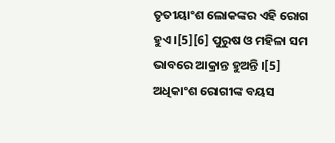ତୃତୀୟାଂଶ ଲୋକଙ୍କର ଏହି ରୋଗ ହୁଏ ।[5][6] ପୁରୁଷ ଓ ମହିଳା ସମ ଭାବରେ ଆକ୍ରାନ୍ତ ହୁଅନ୍ତି ।[5] ଅଧିକାଂଶ ରୋଗୀଙ୍କ ବୟସ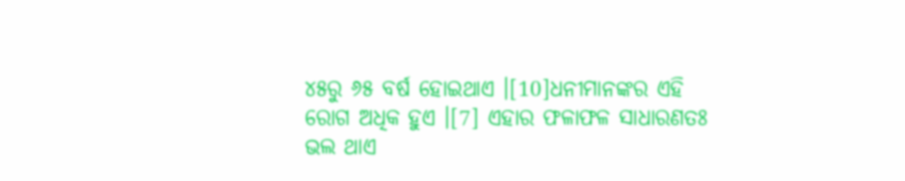୪୫ରୁ ୬୫ ବର୍ଷ ହୋଇଥାଏ ।[10]ଧନୀମାନଙ୍କର ଏହି ରୋଗ ଅଧିକ ହୁଏ ।[7] ଏହାର ଫଳାଫଳ ସାଧାରଣତଃ ଭଲ ଥାଏ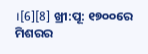।[6][8] ଖ୍ରୀ:ପୂ: ୧୭୦୦ରେ ମିଶରର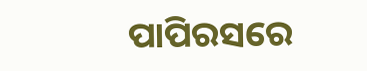ପାପିରସରେ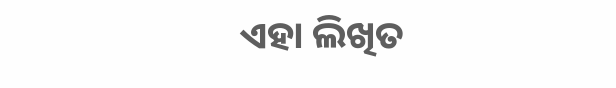ଏହା ଲିଖିତ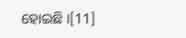ହୋଇଛି ।[11]